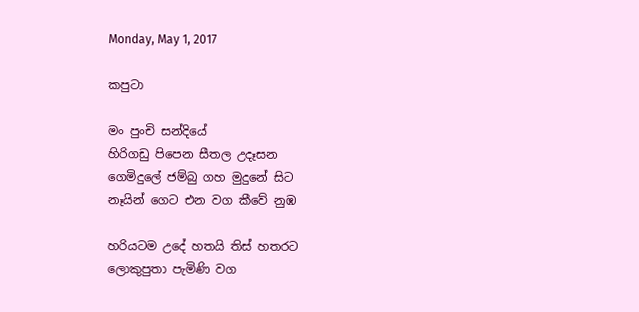Monday, May 1, 2017

කපුටා

මං පුංචි සන්දියේ
හිරිගඩු පිපෙන සීතල උදෑසන
ගෙමිදුලේ ජම්බු ගහ මුදුනේ සිට
නෑයින් ගෙට එන වග කීවේ නුඹ

හරියටම උදේ හතයි තිස් හතරට
ලොකුපුතා පැමිණි වග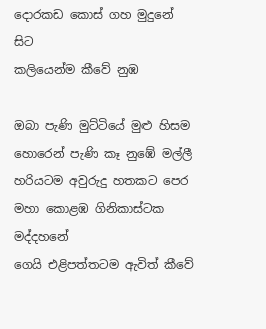දොරකඩ කොස් ගහ මුදුනේ සිට
කලියෙන්ම කීවේ නුඹ

ඔබා පැණි මුට්ටියේ මුළු හිසම
හොරෙන් පැණි කෑ නුඹේ මල්ලී
හරියටම අවුරුදු හතකට පෙර
මහා කොළඹ ගිනිකාස්ටක මද්දහනේ
ගෙයි එළිපත්තටම ඇවිත් කීවේ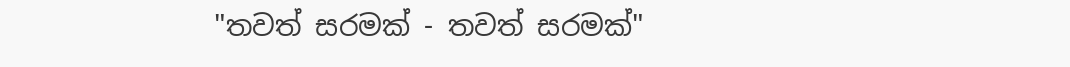"තවත් සරමක් - තවත් සරමක්"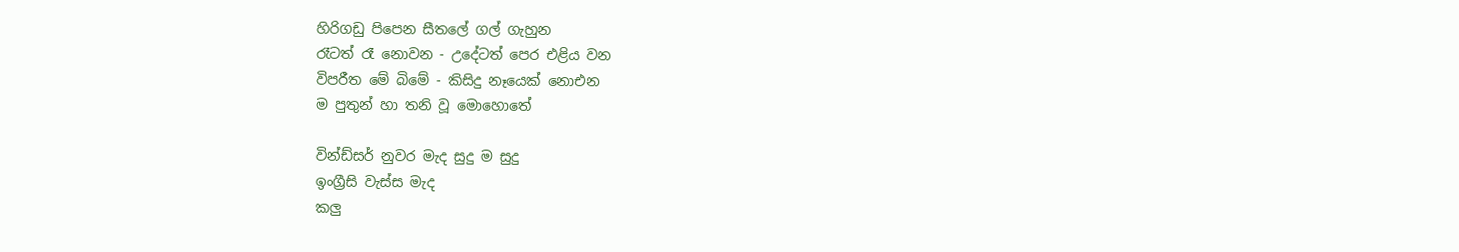හිරිගඩු පිපෙන සීතලේ ගල් ගැහුන
රෑටත් රෑ නොවන - උදේටත් පෙර එළිය වන
විපරීත මේ බිමේ - කිසිදු නෑයෙක් නොඑන
ම පුතුන් හා තනි වූ මොහොතේ

වින්ඩ්සර් නුවර මැද සුදු ම සුදු
ඉංග්‍රීසි වැස්ස මැද
කලු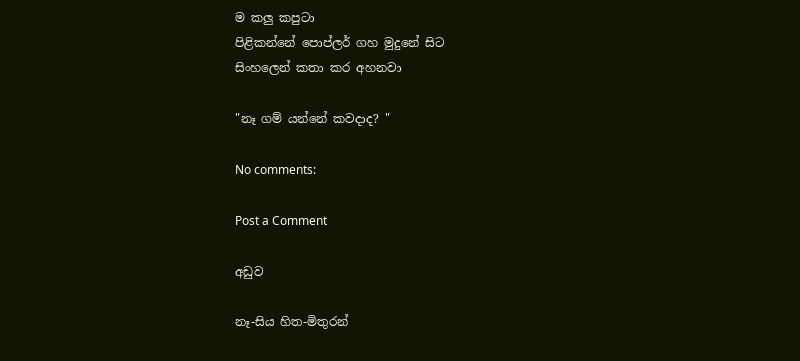ම කලු කපුටා
පිළිකන්නේ පොප්ලර් ගහ මුදුනේ සිට
සිංහලෙන් කතා කර අහනවා

"නෑ ගම් යන්නේ කවදාද? "

No comments:

Post a Comment

අඩුව

නෑ-සිය හිත-මිතුරන්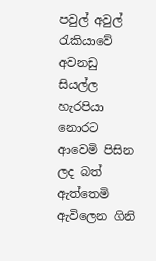පවුල් අවුල් රැකියාවේ අවනඩු සියල්ල හැරපියා නොරට ආවෙමි පිසින ලද බත් ඇත්තෙමි ඇවිලෙන ගිනි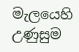මැලයෙහි උණුසුම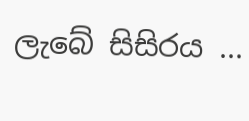ලැබේ සිසිරය ...